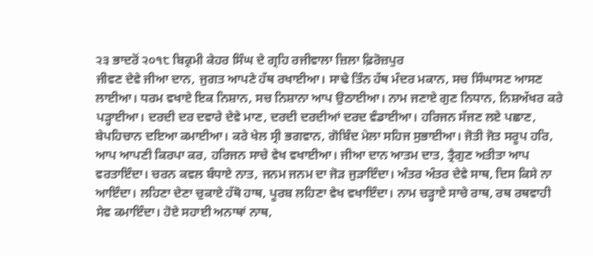੨੩ ਭਾਦਰੋਂ ੨੦੧੮ ਬਿਕ੍ਰਮੀ ਕੇਹਰ ਸਿੰਘ ਦੇ ਗ੍ਰਹਿ ਰਜੀਵਾਲਾ ਜ਼ਿਲਾ ਫ਼ਿਰੋਜ਼ਪੁਰ
ਜੀਵਣ ਦੇਵੇ ਜੀਆ ਦਾਨ, ਜੁਗਤ ਆਪਣੇ ਹੱਥ ਰਖਾਈਆ। ਸਾਢੇ ਤਿੰਨ ਹੱਥ ਮੰਦਰ ਮਕਾਨ, ਸਚ ਸਿੰਘਾਸਣ ਆਸਣ ਲਾਈਆ। ਧਰਮ ਵਖਾਏ ਇਕ ਨਿਸ਼ਾਨ, ਸਚ ਨਿਸ਼ਾਨਾ ਆਪ ਉਠਾਈਆ। ਨਾਮ ਜਣਾਏ ਗੁਣ ਨਿਧਾਨ, ਨਿਸ਼ਅੱਖਰ ਕਰੇ ਪੜ੍ਹਾਈਆ। ਦਰਦੀ ਦਰ ਦਵਾਰੇ ਦੇਵੇ ਮਾਣ, ਦਰਦੀ ਦਰਦੀਆਂ ਦਰਦ ਵੰਡਾਈਆ। ਹਰਿਜਨ ਸੱਜਣ ਲਏ ਪਛਾਣ, ਬੇਪਹਿਚਾਨ ਦਇਆ ਕਮਾਈਆ। ਕਰੇ ਖੇਲ ਸ੍ਰੀ ਭਗਵਾਨ, ਗੋਬਿੰਦ ਮੇਲਾ ਸਹਿਜ ਸੁਭਾਈਆ। ਜੋਤੀ ਜੋਤ ਸਰੂਪ ਹਰਿ, ਆਪ ਆਪਣੀ ਕਿਰਪਾ ਕਰ, ਹਰਿਜਨ ਸਾਚੇ ਵੇਖ ਵਖਾਈਆ। ਜੀਆ ਦਾਨ ਆਤਮ ਦਾਤ, ਤ੍ਰੈਗੁਣ ਅਤੀਤਾ ਆਪ ਵਰਤਾਇੰਦਾ। ਚਰਨ ਕਵਲ ਬੰਧਾਏ ਨਾਤ, ਜਨਮ ਜਨਮ ਦਾ ਜੋੜ ਜੁੜਾਇੰਦਾ। ਅੰਤਰ ਅੰਤਰ ਦੇਵੇ ਸਾਥ, ਦਿਸ ਕਿਸੇ ਨਾ ਆਇੰਦਾ। ਲਹਿਣਾ ਦੇਣਾ ਚੁਕਾਏ ਹੱਥੋ ਹਾਥ, ਪੂਰਬ ਲਹਿਣਾ ਵੇਖ ਵਖਾਇੰਦਾ। ਨਾਮ ਚੜ੍ਹਾਏ ਸਾਚੇ ਰਾਥ, ਰਥ ਰਥਵਾਹੀ ਸੇਵ ਕਮਾਇੰਦਾ। ਹੋਏ ਸਹਾਈ ਅਨਾਥਾਂ ਨਾਥ,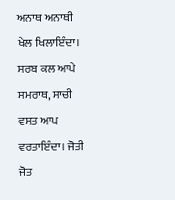ਅਨਾਥ ਅਨਾਥੀ ਖੇਲ ਖਿਲਾਇੰਦਾ। ਸਰਬ ਕਲ ਆਪੇ ਸਮਰਾਥ, ਸਾਚੀ ਵਸਤ ਆਪ ਵਰਤਾਇੰਦਾ। ਜੋਤੀ ਜੋਤ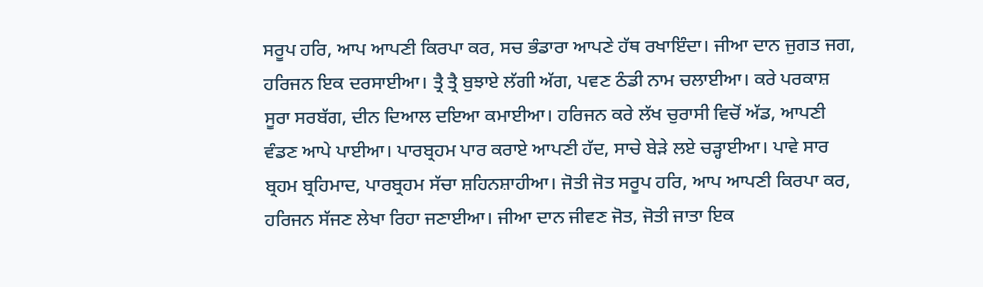ਸਰੂਪ ਹਰਿ, ਆਪ ਆਪਣੀ ਕਿਰਪਾ ਕਰ, ਸਚ ਭੰਡਾਰਾ ਆਪਣੇ ਹੱਥ ਰਖਾਇੰਦਾ। ਜੀਆ ਦਾਨ ਜੁਗਤ ਜਗ, ਹਰਿਜਨ ਇਕ ਦਰਸਾਈਆ। ਤ੍ਰੈ ਤ੍ਰੈ ਬੁਝਾਏ ਲੱਗੀ ਅੱਗ, ਪਵਣ ਠੰਡੀ ਨਾਮ ਚਲਾਈਆ। ਕਰੇ ਪਰਕਾਸ਼ ਸੂਰਾ ਸਰਬੱਗ, ਦੀਨ ਦਿਆਲ ਦਇਆ ਕਮਾਈਆ। ਹਰਿਜਨ ਕਰੇ ਲੱਖ ਚੁਰਾਸੀ ਵਿਚੋਂ ਅੱਡ, ਆਪਣੀ ਵੰਡਣ ਆਪੇ ਪਾਈਆ। ਪਾਰਬ੍ਰਹਮ ਪਾਰ ਕਰਾਏ ਆਪਣੀ ਹੱਦ, ਸਾਚੇ ਬੇੜੇ ਲਏ ਚੜ੍ਹਾਈਆ। ਪਾਵੇ ਸਾਰ ਬ੍ਰਹਮ ਬ੍ਰਹਿਮਾਦ, ਪਾਰਬ੍ਰਹਮ ਸੱਚਾ ਸ਼ਹਿਨਸ਼ਾਹੀਆ। ਜੋਤੀ ਜੋਤ ਸਰੂਪ ਹਰਿ, ਆਪ ਆਪਣੀ ਕਿਰਪਾ ਕਰ, ਹਰਿਜਨ ਸੱਜਣ ਲੇਖਾ ਰਿਹਾ ਜਣਾਈਆ। ਜੀਆ ਦਾਨ ਜੀਵਣ ਜੋਤ, ਜੋਤੀ ਜਾਤਾ ਇਕ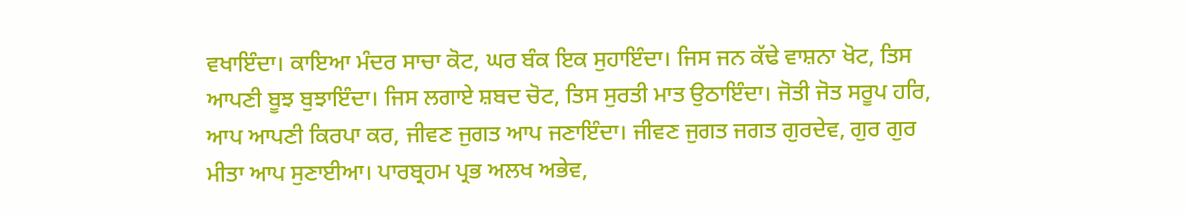ਵਖਾਇੰਦਾ। ਕਾਇਆ ਮੰਦਰ ਸਾਚਾ ਕੋਟ, ਘਰ ਬੰਕ ਇਕ ਸੁਹਾਇੰਦਾ। ਜਿਸ ਜਨ ਕੱਢੇ ਵਾਸ਼ਨਾ ਖੋਟ, ਤਿਸ ਆਪਣੀ ਬੂਝ ਬੁਝਾਇੰਦਾ। ਜਿਸ ਲਗਾਏ ਸ਼ਬਦ ਚੋਟ, ਤਿਸ ਸੁਰਤੀ ਮਾਤ ਉਠਾਇੰਦਾ। ਜੋਤੀ ਜੋਤ ਸਰੂਪ ਹਰਿ, ਆਪ ਆਪਣੀ ਕਿਰਪਾ ਕਰ, ਜੀਵਣ ਜੁਗਤ ਆਪ ਜਣਾਇੰਦਾ। ਜੀਵਣ ਜੁਗਤ ਜਗਤ ਗੁਰਦੇਵ, ਗੁਰ ਗੁਰ ਮੀਤਾ ਆਪ ਸੁਣਾਈਆ। ਪਾਰਬ੍ਰਹਮ ਪ੍ਰਭ ਅਲਖ ਅਭੇਵ,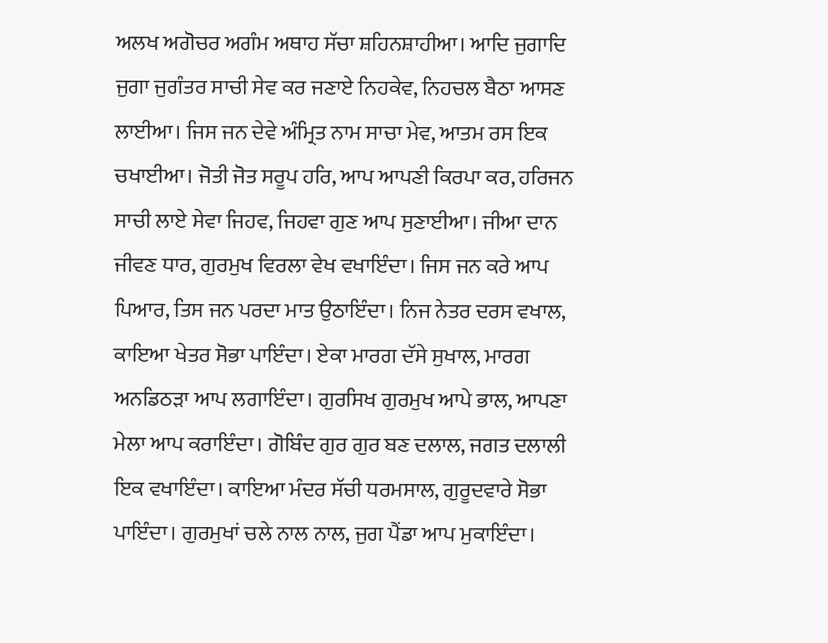ਅਲਖ ਅਗੋਚਰ ਅਗੰਮ ਅਥਾਹ ਸੱਚਾ ਸ਼ਹਿਨਸ਼ਾਹੀਆ। ਆਦਿ ਜੁਗਾਦਿ ਜੁਗਾ ਜੁਗੰਤਰ ਸਾਚੀ ਸੇਵ ਕਰ ਜਣਾਏ ਨਿਹਕੇਵ, ਨਿਹਚਲ ਬੈਠਾ ਆਸਣ ਲਾਈਆ। ਜਿਸ ਜਨ ਦੇਵੇ ਅੰਮ੍ਰਿਤ ਨਾਮ ਸਾਚਾ ਮੇਵ, ਆਤਮ ਰਸ ਇਕ ਚਖਾਈਆ। ਜੋਤੀ ਜੋਤ ਸਰੂਪ ਹਰਿ, ਆਪ ਆਪਣੀ ਕਿਰਪਾ ਕਰ, ਹਰਿਜਨ ਸਾਚੀ ਲਾਏ ਸੇਵਾ ਜਿਹਵ, ਜਿਹਵਾ ਗੁਣ ਆਪ ਸੁਣਾਈਆ। ਜੀਆ ਦਾਨ ਜੀਵਣ ਧਾਰ, ਗੁਰਮੁਖ ਵਿਰਲਾ ਵੇਖ ਵਖਾਇੰਦਾ। ਜਿਸ ਜਨ ਕਰੇ ਆਪ ਪਿਆਰ, ਤਿਸ ਜਨ ਪਰਦਾ ਮਾਤ ਉਠਾਇੰਦਾ। ਨਿਜ ਨੇਤਰ ਦਰਸ ਵਖਾਲ, ਕਾਇਆ ਖੇਤਰ ਸੋਭਾ ਪਾਇੰਦਾ। ਏਕਾ ਮਾਰਗ ਦੱਸੇ ਸੁਖਾਲ, ਮਾਰਗ ਅਨਡਿਠੜਾ ਆਪ ਲਗਾਇੰਦਾ। ਗੁਰਸਿਖ ਗੁਰਮੁਖ ਆਪੇ ਭਾਲ, ਆਪਣਾ ਮੇਲਾ ਆਪ ਕਰਾਇੰਦਾ। ਗੋਬਿੰਦ ਗੁਰ ਗੁਰ ਬਣ ਦਲਾਲ, ਜਗਤ ਦਲਾਲੀ ਇਕ ਵਖਾਇੰਦਾ। ਕਾਇਆ ਮੰਦਰ ਸੱਚੀ ਧਰਮਸਾਲ, ਗੁਰੂਦਵਾਰੇ ਸੋਭਾ ਪਾਇੰਦਾ। ਗੁਰਮੁਖਾਂ ਚਲੇ ਨਾਲ ਨਾਲ, ਜੁਗ ਪੈਂਡਾ ਆਪ ਮੁਕਾਇੰਦਾ।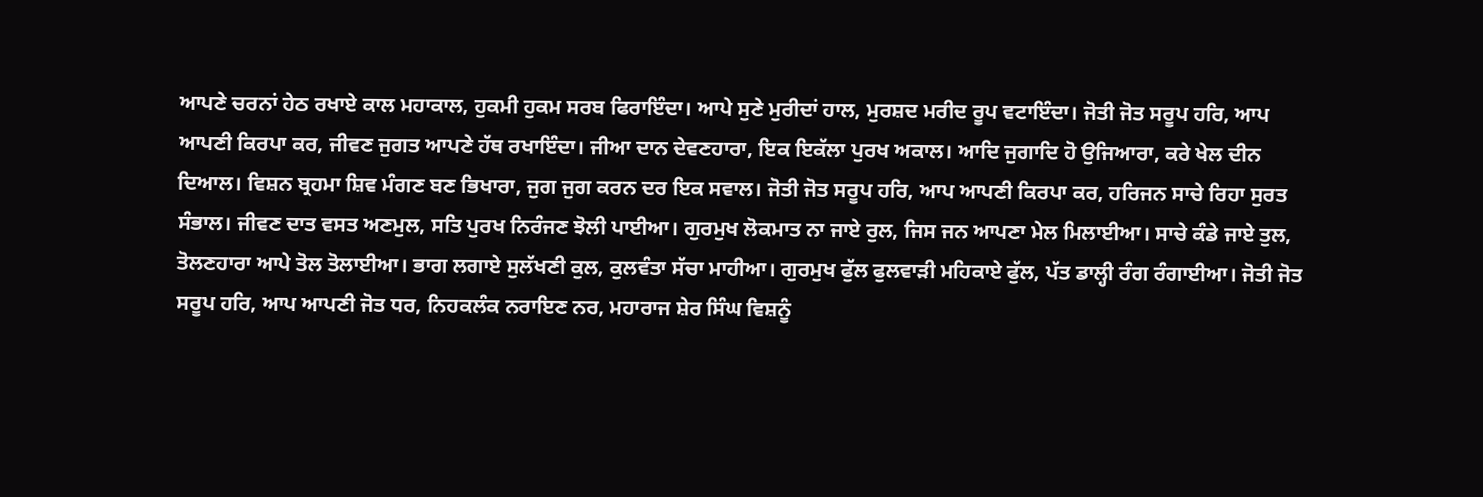ਆਪਣੇ ਚਰਨਾਂ ਹੇਠ ਰਖਾਏ ਕਾਲ ਮਹਾਕਾਲ, ਹੁਕਮੀ ਹੁਕਮ ਸਰਬ ਫਿਰਾਇੰਦਾ। ਆਪੇ ਸੁਣੇ ਮੁਰੀਦਾਂ ਹਾਲ, ਮੁਰਸ਼ਦ ਮਰੀਦ ਰੂਪ ਵਟਾਇੰਦਾ। ਜੋਤੀ ਜੋਤ ਸਰੂਪ ਹਰਿ, ਆਪ ਆਪਣੀ ਕਿਰਪਾ ਕਰ, ਜੀਵਣ ਜੁਗਤ ਆਪਣੇ ਹੱਥ ਰਖਾਇੰਦਾ। ਜੀਆ ਦਾਨ ਦੇਵਣਹਾਰਾ, ਇਕ ਇਕੱਲਾ ਪੁਰਖ ਅਕਾਲ। ਆਦਿ ਜੁਗਾਦਿ ਹੋ ਉਜਿਆਰਾ, ਕਰੇ ਖੇਲ ਦੀਨ ਦਿਆਲ। ਵਿਸ਼ਨ ਬ੍ਰਹਮਾ ਸ਼ਿਵ ਮੰਗਣ ਬਣ ਭਿਖਾਰਾ, ਜੁਗ ਜੁਗ ਕਰਨ ਦਰ ਇਕ ਸਵਾਲ। ਜੋਤੀ ਜੋਤ ਸਰੂਪ ਹਰਿ, ਆਪ ਆਪਣੀ ਕਿਰਪਾ ਕਰ, ਹਰਿਜਨ ਸਾਚੇ ਰਿਹਾ ਸੁਰਤ ਸੰਭਾਲ। ਜੀਵਣ ਦਾਤ ਵਸਤ ਅਣਮੁਲ, ਸਤਿ ਪੁਰਖ ਨਿਰੰਜਣ ਝੋਲੀ ਪਾਈਆ। ਗੁਰਮੁਖ ਲੋਕਮਾਤ ਨਾ ਜਾਏ ਰੁਲ, ਜਿਸ ਜਨ ਆਪਣਾ ਮੇਲ ਮਿਲਾਈਆ। ਸਾਚੇ ਕੰਡੇ ਜਾਏ ਤੁਲ, ਤੋਲਣਹਾਰਾ ਆਪੇ ਤੋਲ ਤੋਲਾਈਆ। ਭਾਗ ਲਗਾਏ ਸੁਲੱਖਣੀ ਕੁਲ, ਕੁਲਵੰਤਾ ਸੱਚਾ ਮਾਹੀਆ। ਗੁਰਮੁਖ ਫੁੱਲ ਫੁਲਵਾੜੀ ਮਹਿਕਾਏ ਫੁੱਲ, ਪੱਤ ਡਾਲ੍ਹੀ ਰੰਗ ਰੰਗਾਈਆ। ਜੋਤੀ ਜੋਤ ਸਰੂਪ ਹਰਿ, ਆਪ ਆਪਣੀ ਜੋਤ ਧਰ, ਨਿਹਕਲੰਕ ਨਰਾਇਣ ਨਰ, ਮਹਾਰਾਜ ਸ਼ੇਰ ਸਿੰਘ ਵਿਸ਼ਨੂੰ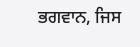ਭਗਵਾਨ, ਜਿਸ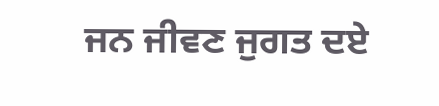ਜਨ ਜੀਵਣ ਜੁਗਤ ਦਏ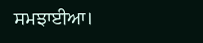ਸਮਝਾਈਆ।